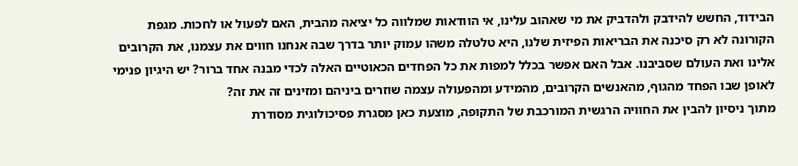הבידוד, החשש להידבק ולהדביק את מי שאהוב עלינו, אי הוודאות שמלווה כל יציאה מהבית, האם לפעול או לחכות. מגפת הקורונה לא רק סיכנה את הבריאות הפיזית שלנו, היא טלטלה משהו עמוק יותר בדרך שבה אנחנו חווים את עצמנו, את הקרובים אלינו ואת העולם שסביבנו. אבל האם אפשר בכלל למפות את כל הפחדים הכאוטיים האלה לכדי מבנה אחד ברור? יש היגיון פנימי לאופן שבו הפחד מהגוף, מהאנשים הקרובים, מהמידע ומהפעולה עצמה שוזרים ביניהם ומזינים זה את זה?
מתוך ניסיון להבין את החוויה הרגשית המורכבת של התקופה, מוצעת כאן מסגרת פסיכולוגית מסודרת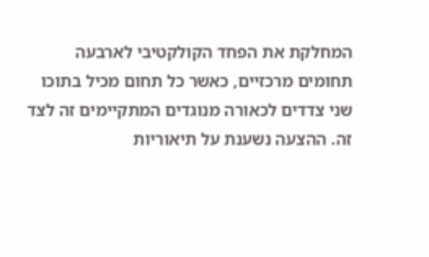המחלקת את הפחד הקולקטיבי לארבעה תחומים מרכזיים, כאשר כל תחום מכיל בתוכו שני צדדים לכאורה מנוגדים המתקיימים זה לצד זה. ההצעה נשענת על תיאוריות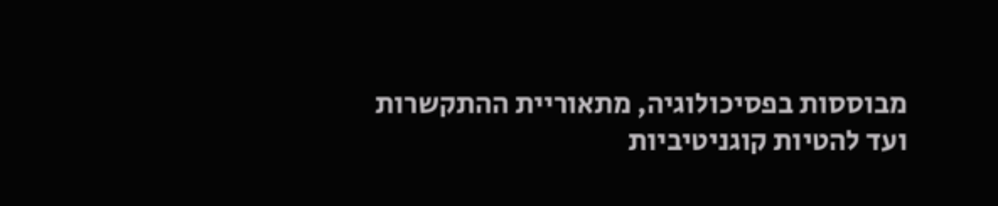מבוססות בפסיכולוגיה, מתאוריית ההתקשרות ועד להטיות קוגניטיביות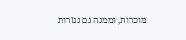מוכרות, וממנה גם נגזרות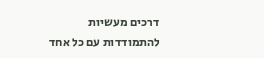דרכים מעשיות להתמודדות עם כל אחד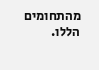מהתחומים הללו.